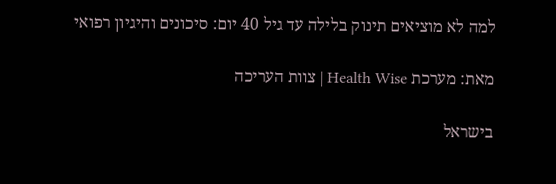למה לא מוציאים תינוק בלילה עד גיל 40 יום: סיכונים והיגיון רפואי

מאת: מערכת Health Wise | צוות העריכה

בישראל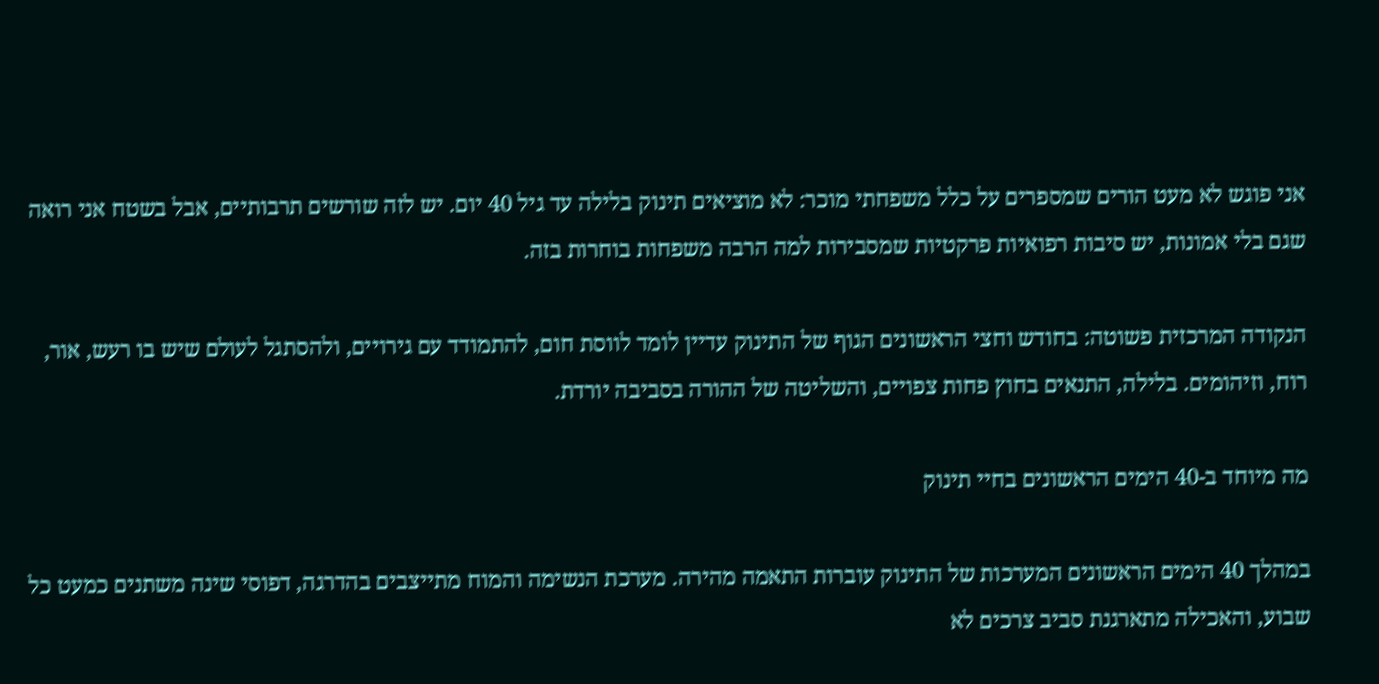אני פוגש לא מעט הורים שמספרים על כלל משפחתי מוכר: לא מוציאים תינוק בלילה עד גיל 40 יום. יש לזה שורשים תרבותיים, אבל בשטח אני רואה שגם בלי אמונות, יש סיבות רפואיות פרקטיות שמסבירות למה הרבה משפחות בוחרות בזה.

הנקודה המרכזית פשוטה: בחודש וחצי הראשונים הגוף של התינוק עדיין לומד לווסת חום, להתמודד עם גירויים, ולהסתגל לעולם שיש בו רעש, אור, רוח, וזיהומים. בלילה, התנאים בחוץ פחות צפויים, והשליטה של ההורה בסביבה יורדת.

מה מיוחד ב-40 הימים הראשונים בחיי תינוק

במהלך 40 הימים הראשונים המערכות של התינוק עוברות התאמה מהירה. מערכת הנשימה והמוח מתייצבים בהדרגה, דפוסי שינה משתנים כמעט כל שבוע, והאכילה מתארגנת סביב צרכים לא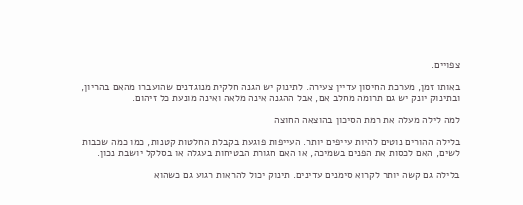צפויים.

באותו זמן, מערכת החיסון עדיין צעירה. לתינוק יש הגנה חלקית מנוגדנים שהועברו מהאם בהריון, ובתינוק יונק יש גם תרומה מחלב אם, אבל ההגנה אינה מלאה ואינה מונעת כל זיהום.

למה לילה מעלה את רמת הסיכון בהוצאה החוצה

בלילה ההורים נוטים להיות עייפים יותר. העייפות פוגעת בקבלת החלטות קטנות, כמו כמה שכבות לשים, האם לכסות את הפנים בשמיכה, או האם חגורת הבטיחות בעגלה או בסלקל יושבת נכון.

בלילה גם קשה יותר לקרוא סימנים עדינים. תינוק יכול להראות רגוע גם כשהוא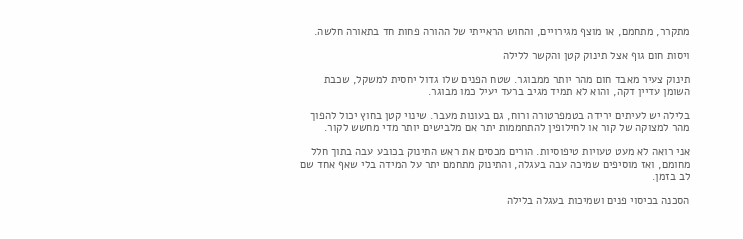מתקרר, מתחמם, או מוצף מגירויים, והחוש הראייתי של ההורה פחות חד בתאורה חלשה.

ויסות חום גוף אצל תינוק קטן והקשר ללילה

תינוק צעיר מאבד חום מהר יותר ממבוגר. שטח הפנים שלו גדול יחסית למשקל, שכבת השומן עדיין דקה, והוא לא תמיד מגיב ברעד יעיל כמו מבוגר.

בלילה יש לעיתים ירידה בטמפרטורה ורוח, גם בעונות מעבר. שינוי קטן בחוץ יכול להפוך מהר למצוקה של קור או לחילופין להתחממות יתר אם מלבישים יותר מדי מחשש לקור.

אני רואה לא מעט טעויות טיפוסיות. הורים מכסים את ראש התינוק בכובע עבה בתוך חלל מחומם, ואז מוסיפים שמיכה עבה בעגלה, והתינוק מתחמם יתר על המידה בלי שאף אחד שם לב בזמן.

הסכנה בכיסוי פנים ושמיכות בעגלה בלילה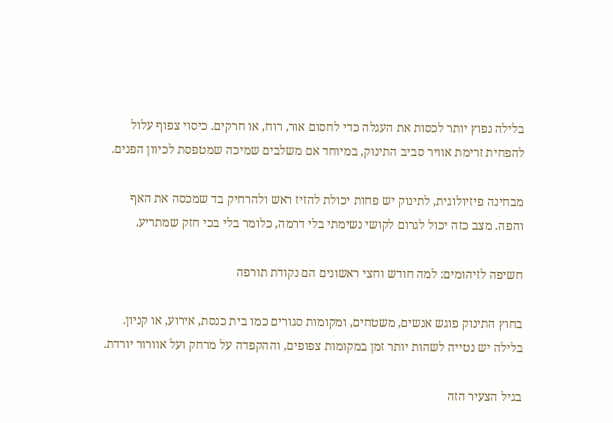בלילה נפוץ יותר לכסות את העגלה כדי לחסום אור, רוח, או חרקים. כיסוי צפוף עלול להפחית זרימת אוויר סביב התינוק, במיוחד אם משלבים שמיכה שמטפסת לכיוון הפנים.

מבחינה פיזיולוגית, לתינוק יש פחות יכולת להזיז ראש ולהרחיק בד שמכסה את האף והפה. מצב כזה יכול לגרום לקושי נשימתי בלי דרמה, כלומר בלי בכי חזק שמתריע.

חשיפה לזיהומים: למה חודש וחצי ראשונים הם נקודת תורפה

בחוץ התינוק פוגש אנשים, משטחים, ומקומות סגורים כמו בית כנסת, אירוע, או קניון. בלילה יש נטייה לשהות יותר זמן במקומות צפופים, וההקפדה על מרחק ועל אוורור יורדת.

בגיל הצעיר הזה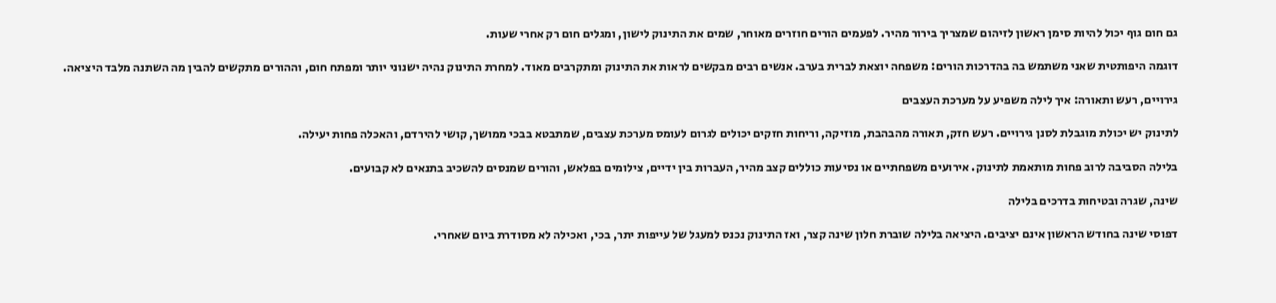גם חום גוף יכול להיות סימן ראשון לזיהום שמצריך בירור מהיר. לפעמים הורים חוזרים מאוחר, שמים את התינוק לישון, ומגלים חום רק אחרי שעות.

דוגמה היפותטית שאני משתמש בה בהדרכות הורים: משפחה יוצאת לברית בערב. אנשים רבים מבקשים לראות את התינוק ומתקרבים מאוד. למחרת התינוק נהיה ישנוני יותר ומפתח חום, וההורים מתקשים להבין מה השתנה מלבד היציאה.

גירויים, רעש ותאורה: איך לילה משפיע על מערכת העצבים

לתינוק יש יכולת מוגבלת לסנן גירויים. רעש חזק, תאורה מהבהבת, מוזיקה, וריחות חזקים יכולים לגרום לעומס מערכת עצבים, שמתבטא בבכי ממושך, קושי להירדם, והאכלה פחות יעילה.

בלילה הסביבה לרוב פחות מותאמת לתינוק. אירועים משפחתיים או נסיעות כוללים קצב מהיר, העברות בין ידיים, צילומים בפלאש, והורים שמנסים להשכיב בתנאים לא קבועים.

שינה, שגרה ובטיחות בדרכים בלילה

דפוסי שינה בחודש הראשון אינם יציבים. היציאה בלילה שוברת חלון שינה קצר, ואז התינוק נכנס למעגל של עייפות יתר, בכי, ואכילה לא מסודרת ביום שאחרי.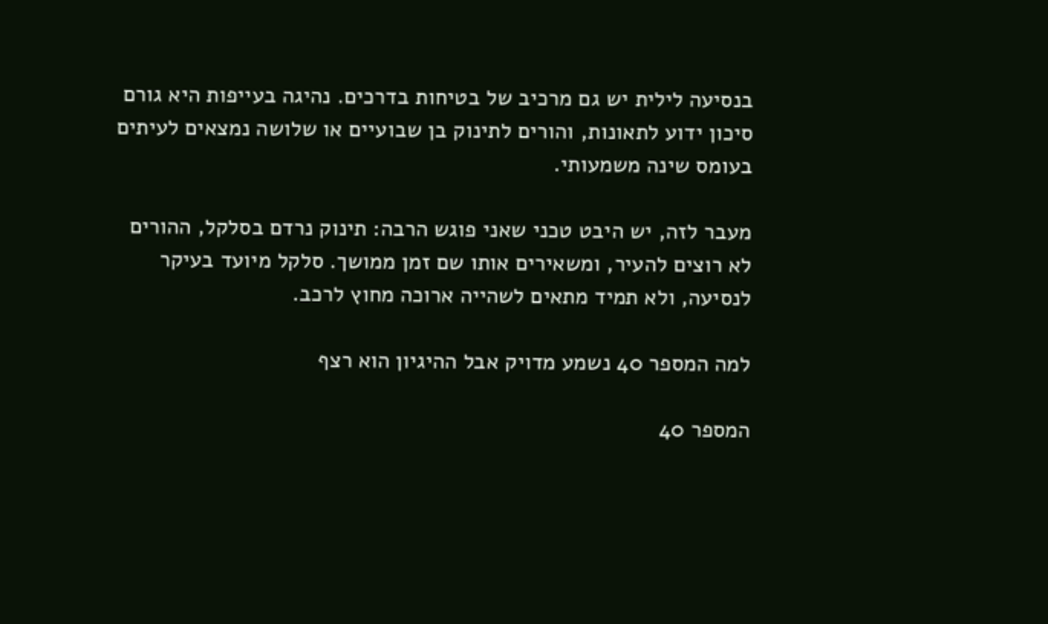בנסיעה לילית יש גם מרכיב של בטיחות בדרכים. נהיגה בעייפות היא גורם סיכון ידוע לתאונות, והורים לתינוק בן שבועיים או שלושה נמצאים לעיתים בעומס שינה משמעותי.

מעבר לזה, יש היבט טכני שאני פוגש הרבה: תינוק נרדם בסלקל, ההורים לא רוצים להעיר, ומשאירים אותו שם זמן ממושך. סלקל מיועד בעיקר לנסיעה, ולא תמיד מתאים לשהייה ארוכה מחוץ לרכב.

למה המספר 40 נשמע מדויק אבל ההיגיון הוא רצף

המספר 40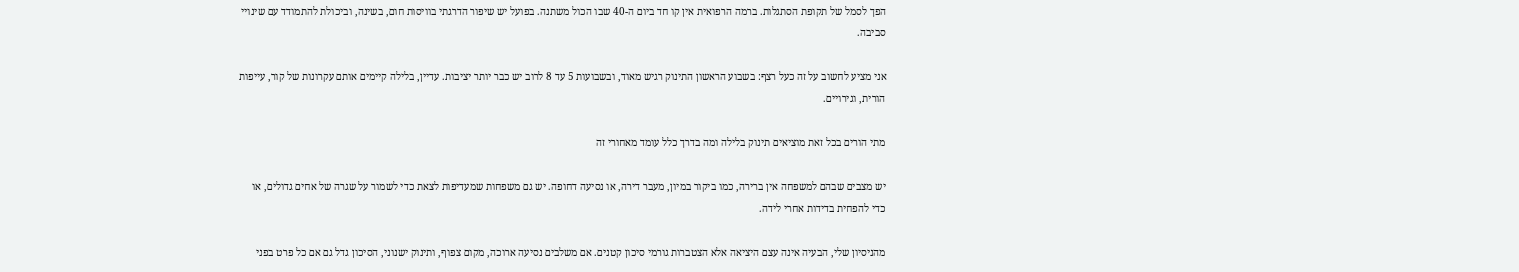הפך לסמל של תקופת הסתגלות. ברמה הרפואית אין קו חד ביום ה-40 שבו הכול משתנה. בפועל יש שיפור הדרגתי בוויסות חום, בשינה, וביכולת להתמודד עם שינויי סביבה.

אני מציע לחשוב על זה כעל רצף: בשבוע הראשון התינוק רגיש מאוד, ובשבועות 5 עד 8 לרוב יש כבר יותר יציבות. עדיין, בלילה קיימים אותם עקרונות של קור, עייפות הורית, וגירויים.

מתי הורים בכל זאת מוציאים תינוק בלילה ומה בדרך כלל עומד מאחורי זה

יש מצבים שבהם למשפחה אין ברירה, כמו ביקור במיון, מעבר דירה, או נסיעה דחופה. יש גם משפחות שמעדיפות לצאת כדי לשמור על שגרה של אחים גדולים, או כדי להפחית בדידות אחרי לידה.

מהניסיון שלי, הבעיה אינה עצם היציאה אלא הצטברות גורמי סיכון קטנים. אם משלבים נסיעה ארוכה, מקום צפוף, ותינוק ישנוני, הסיכון גדל גם אם כל פרט בפני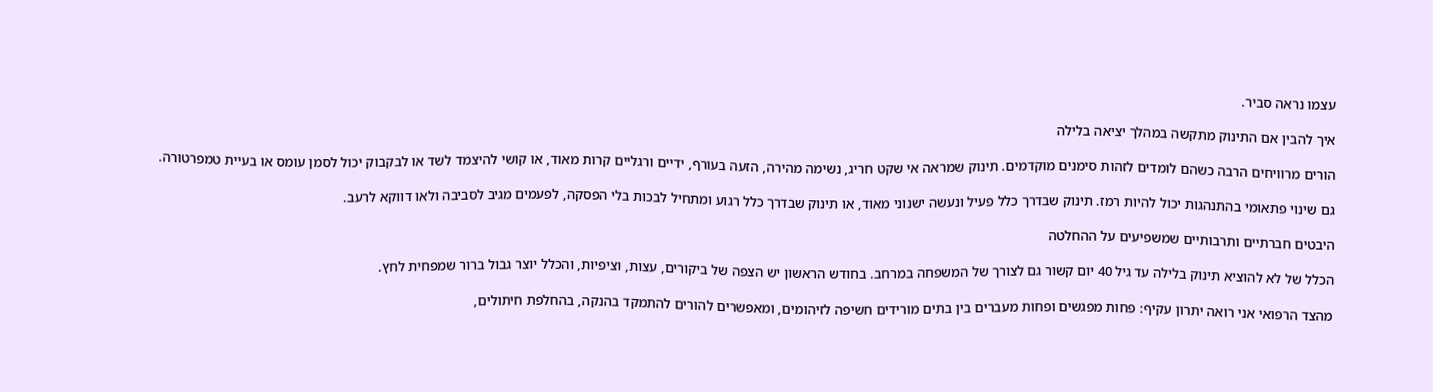עצמו נראה סביר.

איך להבין אם התינוק מתקשה במהלך יציאה בלילה

הורים מרוויחים הרבה כשהם לומדים לזהות סימנים מוקדמים. תינוק שמראה אי שקט חריג, נשימה מהירה, הזעה בעורף, ידיים ורגליים קרות מאוד, או קושי להיצמד לשד או לבקבוק יכול לסמן עומס או בעיית טמפרטורה.

גם שינוי פתאומי בהתנהגות יכול להיות רמז. תינוק שבדרך כלל פעיל ונעשה ישנוני מאוד, או תינוק שבדרך כלל רגוע ומתחיל לבכות בלי הפסקה, לפעמים מגיב לסביבה ולאו דווקא לרעב.

היבטים חברתיים ותרבותיים שמשפיעים על ההחלטה

הכלל של לא להוציא תינוק בלילה עד גיל 40 יום קשור גם לצורך של המשפחה במרחב. בחודש הראשון יש הצפה של ביקורים, עצות, וציפיות, והכלל יוצר גבול ברור שמפחית לחץ.

מהצד הרפואי אני רואה יתרון עקיף: פחות מפגשים ופחות מעברים בין בתים מורידים חשיפה לזיהומים, ומאפשרים להורים להתמקד בהנקה, בהחלפת חיתולים,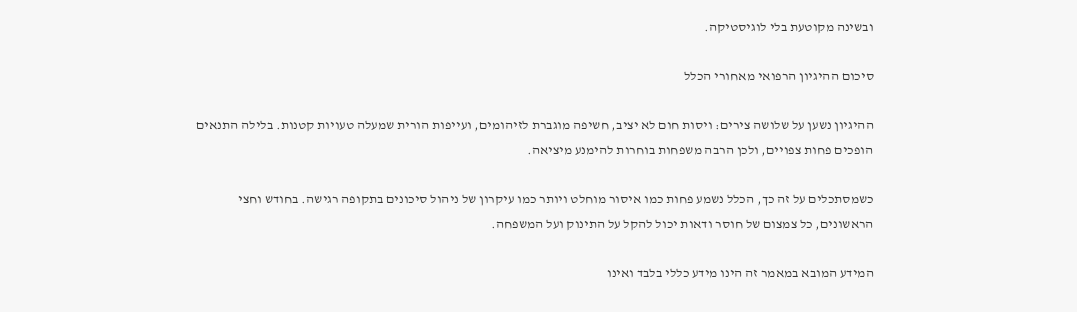ובשינה מקוטעת בלי לוגיסטיקה.

סיכום ההיגיון הרפואי מאחורי הכלל

ההיגיון נשען על שלושה צירים: ויסות חום לא יציב, חשיפה מוגברת לזיהומים, ועייפות הורית שמעלה טעויות קטנות. בלילה התנאים הופכים פחות צפויים, ולכן הרבה משפחות בוחרות להימנע מיציאה.

כשמסתכלים על זה כך, הכלל נשמע פחות כמו איסור מוחלט ויותר כמו עיקרון של ניהול סיכונים בתקופה רגישה. בחודש וחצי הראשונים, כל צמצום של חוסר ודאות יכול להקל על התינוק ועל המשפחה.

המידע המובא במאמר זה הינו מידע כללי בלבד ואינו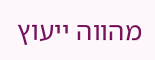מהווה ייעוץ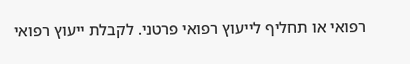רפואי או תחליף לייעוץ רפואי פרטני. לקבלת ייעוץ רפואי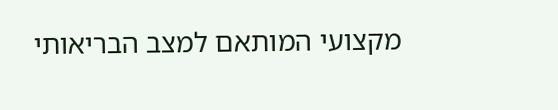מקצועי המותאם למצב הבריאותי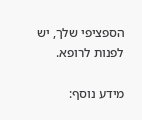הספציפי שלך, יש לפנות לרופא.

מידע נוסף: